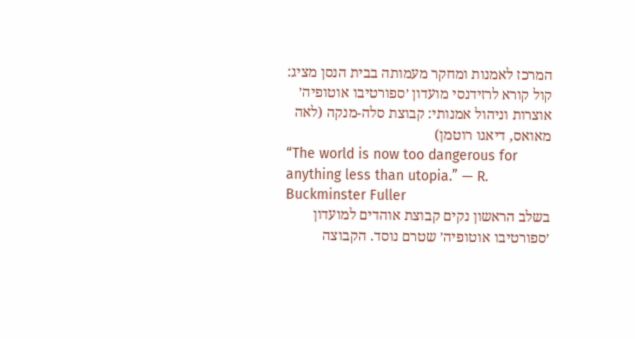המרכז לאמנות ומחקר מעמותה בבית הנסן מציג:
קול קורא לרזידנסי מועדון ׳ספורטיבו אוטופיה׳
אוצרות וניהול אמנותי: קבוצת סלה-מנקה (לאה מאואס, דיאגו רוטמן)
“The world is now too dangerous for anything less than utopia.” — R. Buckminster Fuller
בשלב הראשון נקים קבוצת אוהדים למועדון ׳ספורטיבו אוטופיה׳ שטרם נוסד. הקבוצה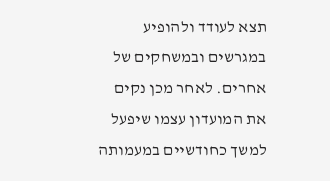תצא לעודד ולהופיע במגרשים ובמשחקים של אחרים. לאחר מכן נקים את המועדון עצמו שיפעל למשך כחודשיים במעמותה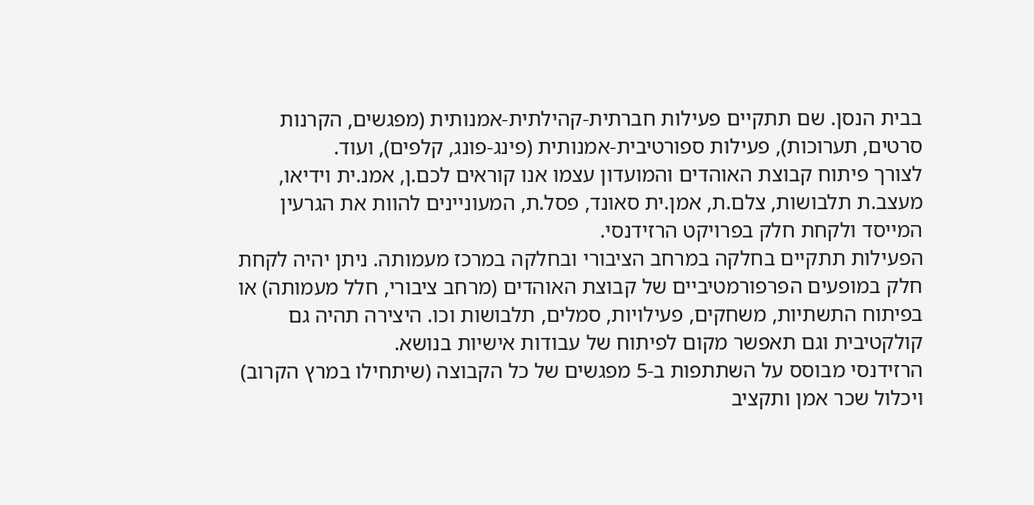בבית הנסן. שם תתקיים פעילות חברתית-קהילתית-אמנותית (מפגשים, הקרנות סרטים, תערוכות), פעילות ספורטיבית-אמנותית (פינג-פונג, קלפים), ועוד.
לצורך פיתוח קבוצת האוהדים והמועדון עצמו אנו קוראים לכם.ן, אמנ.ית וידיאו, מעצב.ת תלבושות, צלם.ת, אמן.ית סאונד, פסל.ת, המעוניינים להוות את הגרעין המייסד ולקחת חלק בפרויקט הרזידנסי.
הפעילות תתקיים בחלקה במרחב הציבורי ובחלקה במרכז מעמותה. ניתן יהיה לקחת חלק במופעים הפרפורמטיביים של קבוצת האוהדים (מרחב ציבורי, חלל מעמותה) או בפיתוח התשתיות, משחקים, פעילויות, סמלים, תלבושות וכו. היצירה תהיה גם קולקטיבית וגם תאפשר מקום לפיתוח של עבודות אישיות בנושא.
הרזידנסי מבוסס על השתתפות ב-5 מפגשים של כל הקבוצה (שיתחילו במרץ הקרוב) ויכלול שכר אמן ותקציב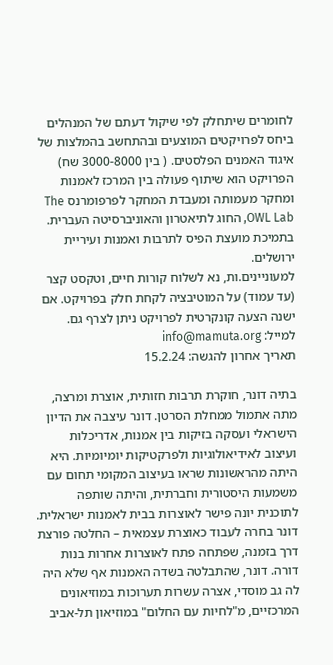לחומרים שיתחלק לפי שיקול דעתם של המנהלים ביחס לפרויקטים המוצעים ובהתחשב בהמלצות של איגוד האמנים הפלסטים. ( בין 3000-8000 שח)
הפרויקט הוא שיתוף פעולה בין המרכז לאמנות ומחקר מעמותה ומעבדת המחקר לפרפומרנס The OWL Lab, החוג לתיאטרון והאוניברסיטה העברית. בתמיכת מועצת הפיס לתרבות ואמנות ועיריית ירושלים.
למעוניינים.ות, נא לשלוח קורות חיים, וטקסט קצר (עד עמוד) על המוטיבציה לקחת חלק בפרויקט. אם ישנה הצעה קונקרטית לפרויקט ניתן לצרף גם. למייל: info@mamuta.org
תאריך אחרון להגשה: 15.2.24

בתיה דונר, חוקרת תרבות חזותית, אוצרת ומרצה, מתה אתמול ממחלת הסרטן. דונר עיצבה את הדיון הישראלי ועסקה בזיקות בין אמנות, אדריכלות ועיצוב לאידיאולוגיות ולפרקטיקות יומיומיות. היא היתה מהראשונות שראו בעיצוב המקומי תחום עם משמעות היסטורית וחברתית, והיתה שותפה לתוכנית יונה פישר לאוצרות בבית לאמנות ישראלית. דונר בחרה לעבוד כאוצרת עצמאית – החלטה פורצת דרך בזמנה, שפתחה פתח לאוצרות אחרות בנות דורה. דונר, שהתבלטה בשדה האמנות אף שלא היה לה גב מוסדי, אצרה עשרות תערוכות במוזיאונים המרכזיים, מ"לחיות עם החלום" במוזיאון תל-אביב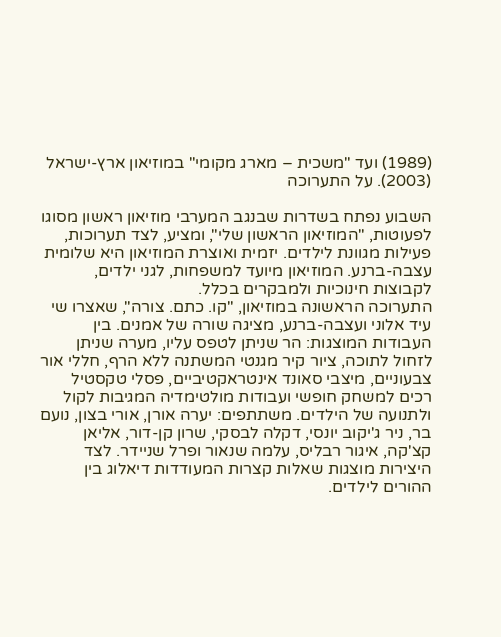(1989) ועד "משכית – מארג מקומי" במוזיאון ארץ-ישראל (2003). על התערוכה

השבוע נפתח בשדרות שבנגב המערבי מוזיאון ראשון מסוגו לפעוטות, "המוזיאון הראשון שלי", ומציע, לצד תערוכות, פעילות מגוונת לילדים. יזמית ואוצרת המוזיאון היא שלומית עצבה-ברנע. המוזיאון מיועד למשפחות, לגני ילדים, לקבוצות חינוכיות ולמבקרים בכלל.
התערוכה הראשונה במוזיאון, "קו. כתם. צורה", שאצרו שי עיד אלוני ועצבה-ברנע, מציגה שורה של אמנים. בין העבודות המוצגות: הר שניתן לטפס עליו, מערה שניתן לזחול לתוכה, ציור קיר מגנטי המשתנה ללא הרף, חללי אור צבעוניים, מיצבי סאונד אינטראקטיביים, פסלי טקסטיל רכים למשחק חופשי ועבודות מולטימדיה המגיבות לקול ולתנועה של הילדים. משתתפים: יערה אורן, אורי בצון, נועם בר, ניר ג'יקוב יונסי, דקלה לבסקי, שרון קן-דור, אליאן קצ'קה, איגור רבליס, עלמה שנאור ופרל שניידר. לצד היצירות מוצגות שאלות קצרות המעודדות דיאלוג בין ההורים לילדים.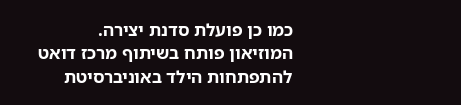כמו כן פועלת סדנת יצירה.
המוזיאון פותח בשיתוף מרכז דואט להתפתחות הילד באוניברסיטת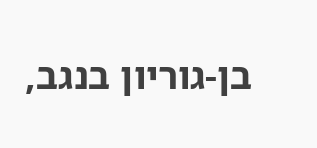בן-גוריון בנגב,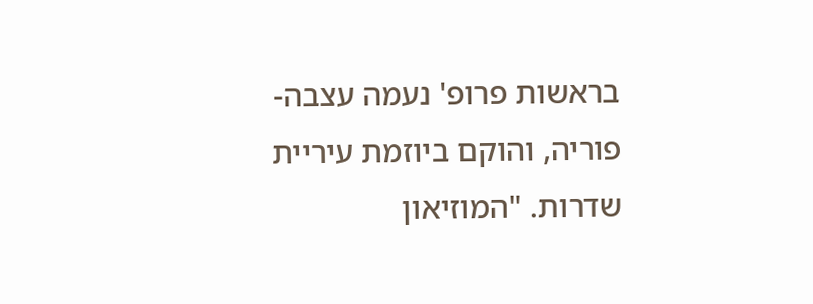בראשות פרופ' נעמה עצבה-פוריה, והוקם ביוזמת עיריית שדרות. "המוזיאון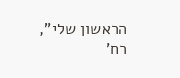הראשון שלי", רח'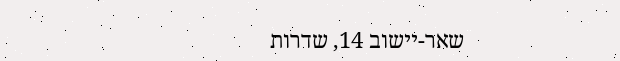שאר-יישוב 14, שדרות